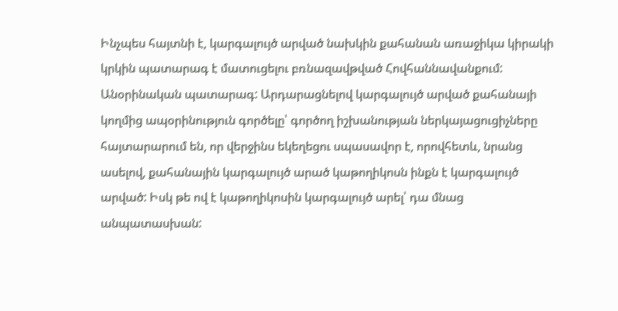Ինչպես հայտնի է, կարգալույծ արված նախկին քահանան առաջիկա կիրակի կրկին պատարագ է մատուցելու բռնազավթված Հովհաննավանքում: Անօրինական պատարագ: Արդարացնելով կարգալույծ արված քահանայի կողմից ապօրինություն գործելը՝ գործող իշխանության ներկայացուցիչները հայտարարում են, որ վերջինս եկեղեցու սպասավոր է, որովհետև, նրանց ասելով, քահանային կարգալույծ արած կաթողիկոսն ինքն է կարգալույծ արված: Իսկ թե ով է կաթողիկոսին կարգալույծ արել՝ դա մնաց անպատասխան: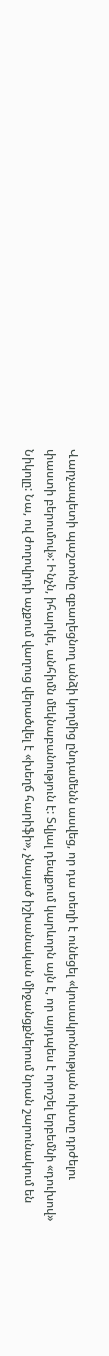Վարչապետի պաշտոնը զբաղեցնող անձի կողմից ընդամենն ասվեց, որ դա տեղի է ունեցել «կուսակրոնության ուխտը դրժելու փաստի բերումով»: Ինչն, իհարկե, անհիմն մեկնաբանություն է: Տվյալ դեպքում կարևորն այն է, որ այդպես է որոշել երբեմնի «դուխով» Նիկոլը: Նա, ով ժողովրդի աչքում վաղուց վերածվել է «խեղճ հարիֆի», չնայած իշխանական միջանցքներում նրան շարունակում են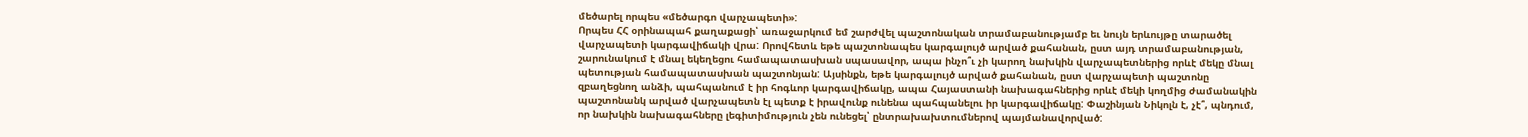մեծարել որպես «մեծարգո վարչապետի»:
Որպես ՀՀ օրինապահ քաղաքացի՝ առաջարկում եմ շարժվել պաշտոնական տրամաբանությամբ եւ նույն երևույթը տարածել վարչապետի կարգավիճակի վրա: Որովհետև եթե պաշտոնապես կարգալույծ արված քահանան, ըստ այդ տրամաբանության, շարունակում է մնալ եկեղեցու համապատասխան սպասավոր, ապա ինչո՞ւ չի կարող նախկին վարչապետներից որևէ մեկը մնալ պետության համապատասխան պաշտոնյան: Այսինքն, եթե կարգալույծ արված քահանան, ըստ վարչապետի պաշտոնը զբաղեցնող անձի, պահպանում է իր հոգևոր կարգավիճակը, ապա Հայաստանի նախագահներից որևէ մեկի կողմից ժամանակին պաշտոնանկ արված վարչապետն էլ պետք է իրավունք ունենա պահպանելու իր կարգավիճակը: Փաշինյան Նիկոլն է, չէ՞, պնդում, որ նախկին նախագահները լեգիտիմություն չեն ունեցել՝ ընտրախախտումներով պայմանավորված: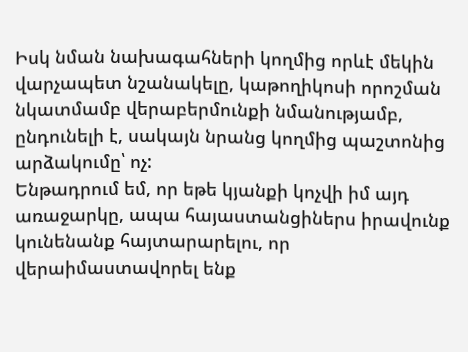Իսկ նման նախագահների կողմից որևէ մեկին վարչապետ նշանակելը, կաթողիկոսի որոշման նկատմամբ վերաբերմունքի նմանությամբ, ընդունելի է, սակայն նրանց կողմից պաշտոնից արձակումը՝ ոչ:
Ենթադրում եմ, որ եթե կյանքի կոչվի իմ այդ առաջարկը, ապա հայաստանցիներս իրավունք կունենանք հայտարարելու, որ վերաիմաստավորել ենք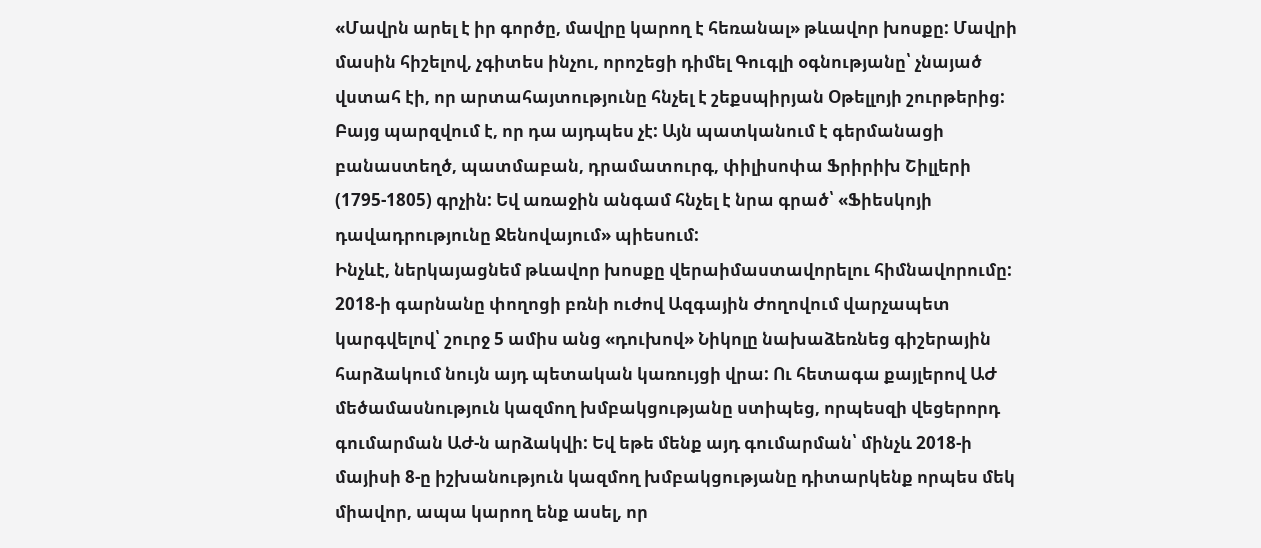«Մավրն արել է իր գործը, մավրը կարող է հեռանալ» թևավոր խոսքը: Մավրի մասին հիշելով, չգիտես ինչու, որոշեցի դիմել Գուգլի օգնությանը՝ չնայած վստահ էի, որ արտահայտությունը հնչել է շեքսպիրյան Օթելլոյի շուրթերից: Բայց պարզվում է, որ դա այդպես չէ: Այն պատկանում է գերմանացի բանաստեղծ, պատմաբան, դրամատուրգ, փիլիսոփա Ֆրիրիխ Շիլլերի (1795-1805) գրչին: Եվ առաջին անգամ հնչել է նրա գրած՝ «Ֆիեսկոյի դավադրությունը Ջենովայում» պիեսում:
Ինչևէ, ներկայացնեմ թևավոր խոսքը վերաիմաստավորելու հիմնավորումը: 2018-ի գարնանը փողոցի բռնի ուժով Ազգային Ժողովում վարչապետ կարգվելով՝ շուրջ 5 ամիս անց «դուխով» Նիկոլը նախաձեռնեց գիշերային հարձակում նույն այդ պետական կառույցի վրա: Ու հետագա քայլերով ԱԺ մեծամասնություն կազմող խմբակցությանը ստիպեց, որպեսզի վեցերորդ գումարման ԱԺ-ն արձակվի: Եվ եթե մենք այդ գումարման՝ մինչև 2018-ի մայիսի 8-ը իշխանություն կազմող խմբակցությանը դիտարկենք որպես մեկ միավոր, ապա կարող ենք ասել, որ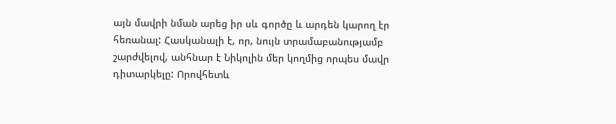այն մավրի նման արեց իր սև գործը և արդեն կարող էր հեռանալ: Հասկանալի է, որ, նույն տրամաբանությամբ շարժվելով, անհնար է Նիկոլին մեր կողմից որպես մավր դիտարկելը: Որովհետև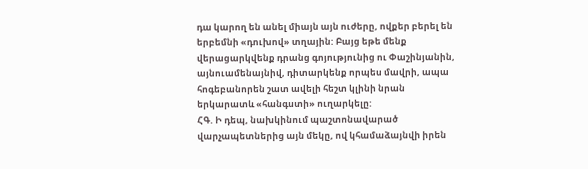դա կարող են անել միայն այն ուժերը, ովքեր բերել են երբեմնի «դուխով» տղային: Բայց եթե մենք վերացարկվենք դրանց գոյությունից ու Փաշինյանին, այնուամենայնիվ, դիտարկենք որպես մավրի, ապա հոգեբանորեն շատ ավելի հեշտ կլինի նրան երկարատև «հանգստի» ուղարկելը:
ՀԳ. Ի դեպ, նախկինում պաշտոնավարած վարչապետներից այն մեկը, ով կհամաձայնվի իրեն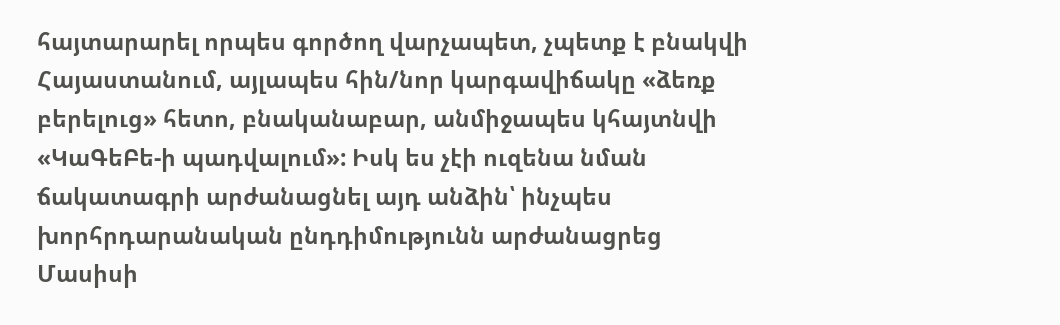հայտարարել որպես գործող վարչապետ, չպետք է բնակվի Հայաստանում, այլապես հին/նոր կարգավիճակը «ձեռք բերելուց» հետո, բնականաբար, անմիջապես կհայտնվի «ԿաԳեԲե-ի պադվալում»: Իսկ ես չէի ուզենա նման ճակատագրի արժանացնել այդ անձին՝ ինչպես խորհրդարանական ընդդիմությունն արժանացրեց Մասիսի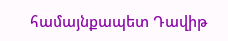համայնքապետ Դավիթ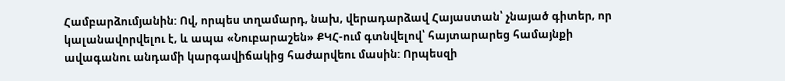Համբարձումյանին: Ով, որպես տղամարդ, նախ, վերադարձավ Հայաստան՝ չնայած գիտեր, որ կալանավորվելու է, և ապա «Նուբարաշեն» ՔԿՀ-ում գտնվելով՝ հայտարարեց համայնքի ավագանու անդամի կարգավիճակից հաժարվեու մասին: Որպեսզի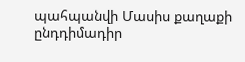պահպանվի Մասիս քաղաքի ընդդիմադիր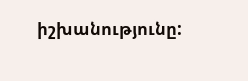իշխանությունը: